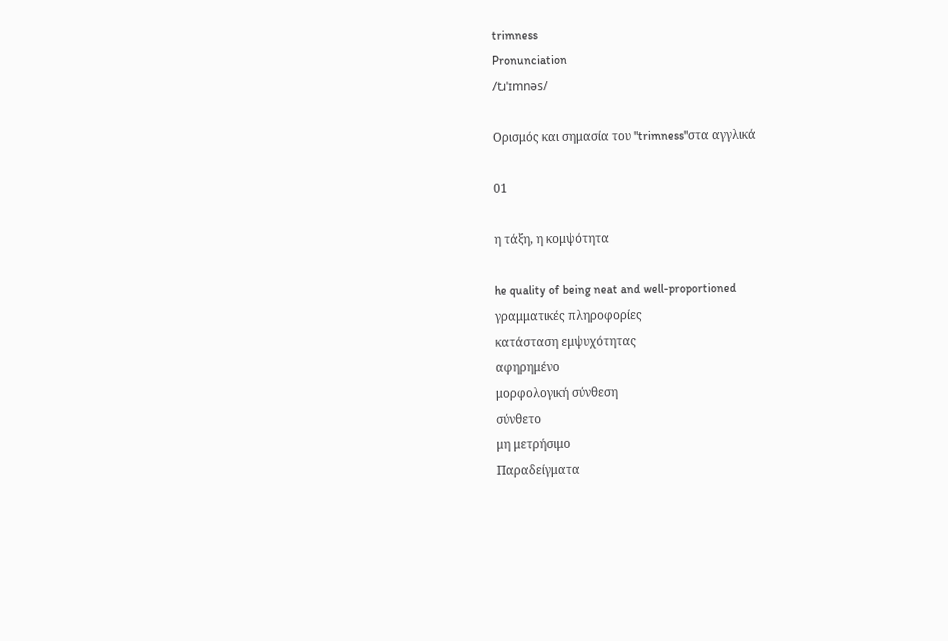trimness
Pronunciation
/tɹˈɪmnəs/

Ορισμός και σημασία του "trimness"στα αγγλικά

01

η τάξη, η κομψότητα

he quality of being neat and well-proportioned
γραμματικές πληροφορίες
κατάσταση εμψυχότητας
αφηρημένο
μορφολογική σύνθεση
σύνθετο
μη μετρήσιμο
Παραδείγματα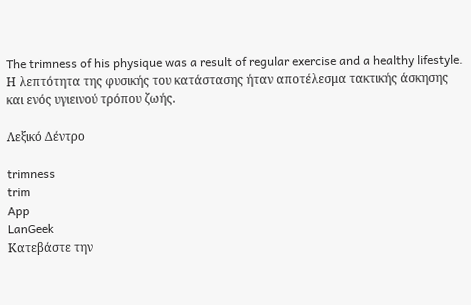The trimness of his physique was a result of regular exercise and a healthy lifestyle.
Η λεπτότητα της φυσικής του κατάστασης ήταν αποτέλεσμα τακτικής άσκησης και ενός υγιεινού τρόπου ζωής.

Λεξικό Δέντρο

trimness
trim
App
LanGeek
Κατεβάστε την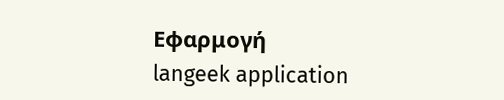Εφαρμογή
langeek application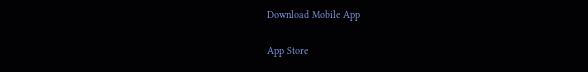Download Mobile App

App Store